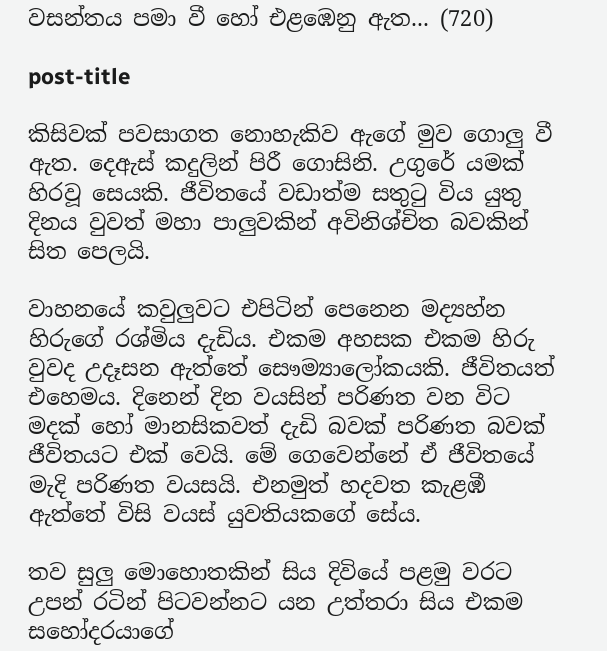වසන්තය පමා වී හෝ එළඹෙනු ඇත... (720)

post-title

කිසිවක් පවසාගත නොහැකිව ඇගේ මුව ගොලු වී ඇත. දෙඇස් කදුලින් පිරී ගොසිනි. උගුරේ යමක් හිරවූ සෙයකි. ජීවිතයේ වඩාත්ම සතුටු විය යුතු දිනය වුවත් මහා පාලුවකින් අවිනිශ්චිත බවකින් සිත පෙලයි.

වාහනයේ කවුලුවට එපිටින් පෙනෙන මද්‍යහ්න හිරුගේ රශ්මිය දැඩිය. එකම අහසක එකම හිරු වුවද උදෑසන ඇත්තේ සෞම්‍යාලෝකයකි. ජීවිතයත් එහෙමය. දිනෙන් දින වයසින් පරිණත වන විට මදක් හෝ මානසිකවත් දැඩි බවක් පරිණත බවක් ජීවිතයට එක් වෙයි. මේ ගෙවෙන්නේ ඒ ජීවිතයේ මැදි පරිණත වයසයි. එනමුත් හදවත කැළඹී ඇත්තේ විසි වයස් යුවතියකගේ සේය.

තව සුලු මොහොතකින් සිය දිවියේ පළමු වරට උපන් රටින් පිටවන්නට යන උත්තරා සිය එකම සහෝදරයාගේ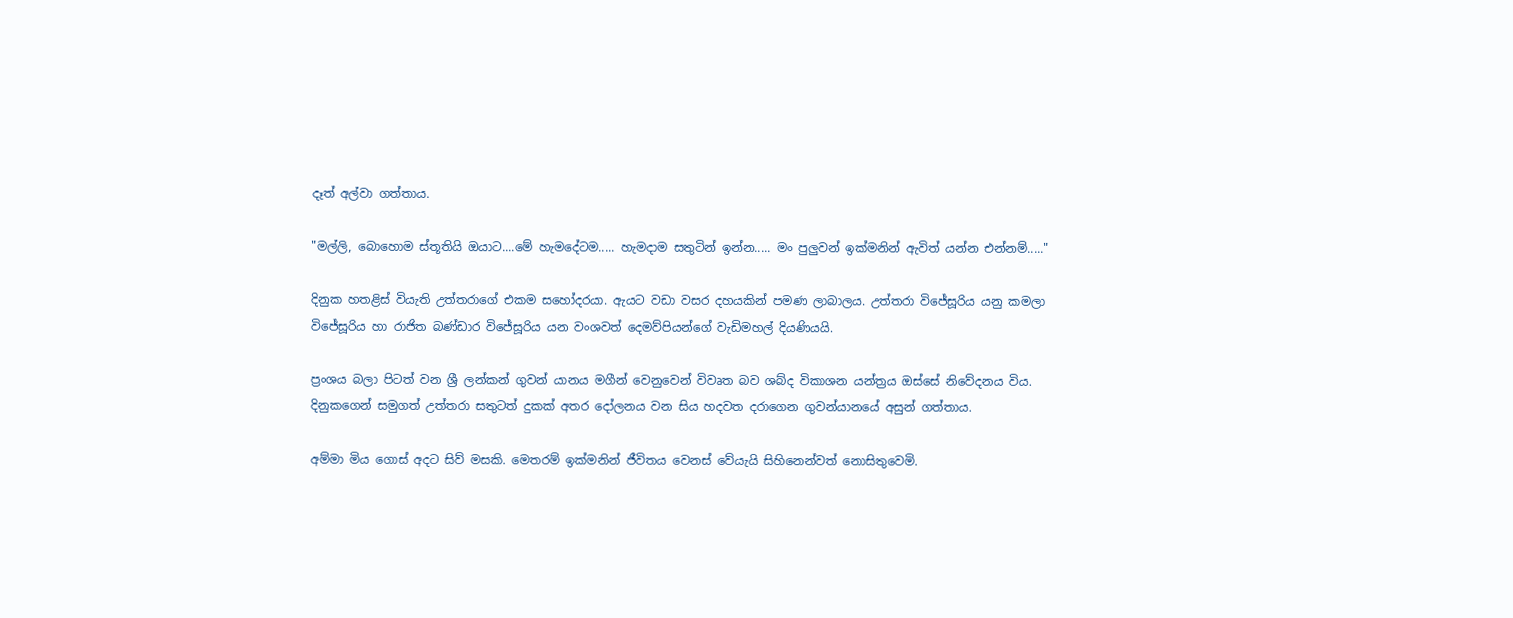දෑත් අල්වා ගත්තාය.

"මල්ලි, බොහොම ස්තූතියි ඔයාට....මේ හැමදේටම..... හැමදාම සතුටින් ඉන්න..... මං පුලුවන් ඉක්මනින් ඇවිත් යන්න එන්නම්....."

දිනුක හතළිස් වියැති උත්තරාගේ එකම සහෝදරයා. ඇයට වඩා වසර දහයකින් පමණ ලාබාලය. උත්තරා විජේසූරිය යනු කමලා විජේසූරිය හා රාජිත බණ්ඩාර විජේසූරිය යන වංශවත් දෙමව්පියන්ගේ වැඩිමහල් දියණියයි.

ප්‍රංශය බලා පිටත් වන ශ්‍රී ලන්කන් ගුවන් යානය මගීන් වෙනුවෙන් විවෘත බව ශබ්ද විකාශන යන්ත්‍රය ඔස්සේ නිවේදනය විය. දිනුකගෙන් සමුගත් උත්තරා සතුටත් දුකක් අතර දෝලනය වන සිය හදවත දරාගෙන ගුවන්යානයේ අසුන් ගත්තාය.

අම්මා මිය ගොස් අදට සිව් මසකි. මෙතරම් ඉක්මනින් ජීවිතය වෙනස් වේයැයි සිහිනෙන්වත් නොසිතුවෙමි.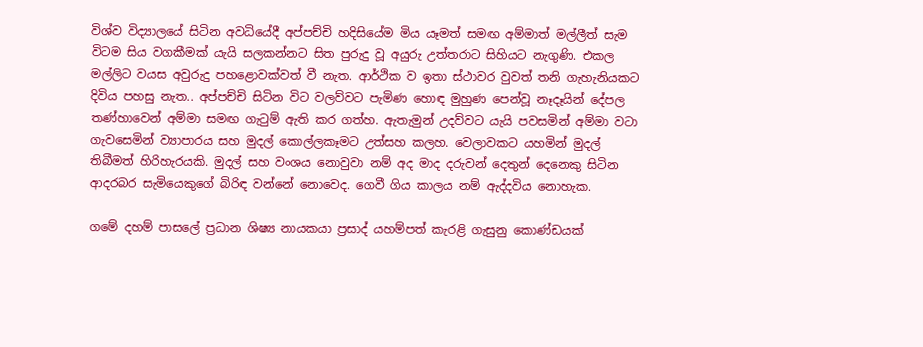විශ්ව විද්‍යාලයේ සිටින අවධියේදී අප්පච්චි හදිසියේම මිය යෑමත් සමඟ අම්මාත් මල්ලීත් සැම විටම සිය වගකීමක් යැයි සලකන්නට සිත පුරුදු වූ අයුරු උත්තරාට සිහියට නැගුණි. එකල මල්ලිට වයස අවුරුදු පහළොවක්වත් වී නැත. ආර්ථික ව ඉතා ස්ථාවර වුවත් තනි ගැහැනියකට දිවිය පහසු නැත.. අප්පච්චි සිටින විට වලව්වට පැමිණ හොඳ මුහුණ පෙන්වූ නෑදෑයින් දේපල තණ්හාවෙන් අම්මා සමඟ ගැටුම් ඇති කර ගත්හ. ඇතැමුන් උදව්වට යැයි පවසමින් අම්මා වටා ගැවසෙමින් ව්‍යාපාරය සහ මුදල් කොල්ලකෑමට උත්සහ කලහ. වෙලාවකට යහමින් මුදල් තිබීමත් හිරිහැරයකි. මුදල් සහ වංශය නොවුවා නම් අද මාද දරුවන් දෙතුන් දෙනෙකු සිටින ආදරබර සැමියෙකුගේ බිරිඳ වන්නේ නොවෙද. ගෙවී ගිය කාලය නම් ඇද්දවිය නොහැක.

ගමේ දහම් පාසලේ ප්‍රධාන ශිෂ්‍ය නායකයා ප්‍රසාද් යහම්පත් කැරළි ගැසුනු කොණ්ඩයක්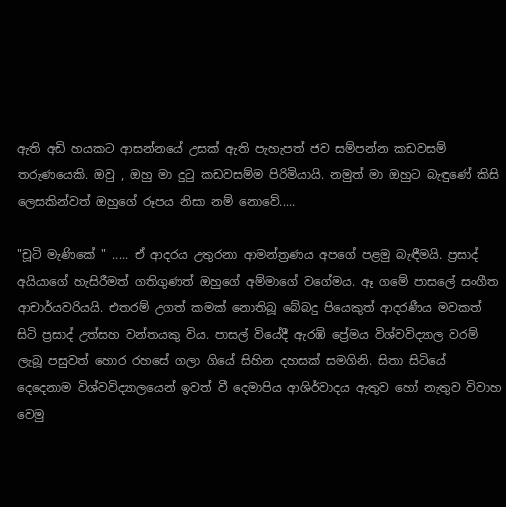ඇති අඩි හයකට ආසන්නයේ උසක් ඇති පැහැපත් ජව සම්පන්න කඩවසම් තරුණයෙකි. ඔවු , ඔහු මා දුටු කඩවසම්ම පිරිමියායි. නමුත් මා ඔහුට බැඳුණේ කිසි ලෙසකින්වත් ඔහුගේ රූපය නිසා නම් නොවේ.....

"චූටි මැණිකේ " ..... ඒ ආදරය උතුරනා ආමන්ත්‍රණය අපගේ පළමු බැඳීමයි. ප්‍රසාද් අයියාගේ හැසිරීමත් ගතිගුණත් ඔහුගේ අම්මාගේ වගේමය. ඈ ගමේ පාසලේ සංගීත ආචාර්යවරියයි. එතරම් උගත් කමක් නොතිබූ බේබදු පියෙකුත් ආදරණීය මවකත් සිටි ප්‍රසාද් උත්සහ වන්තයකු විය. පාසල් වියේදී ඇරඹි ප්‍රේමය විශ්වවිද්‍යාල වරම් ලැබූ පසුවත් හොර රහසේ ගලා ගියේ සිහින දහසක් සමගිනි. සිතා සිටියේ දෙදෙනාම විශ්වවිද්‍යාලයෙන් ඉවත් වී දෙමාපිය ආශිර්වාදය ඇතුව හෝ නැතුව විවාහ වෙමු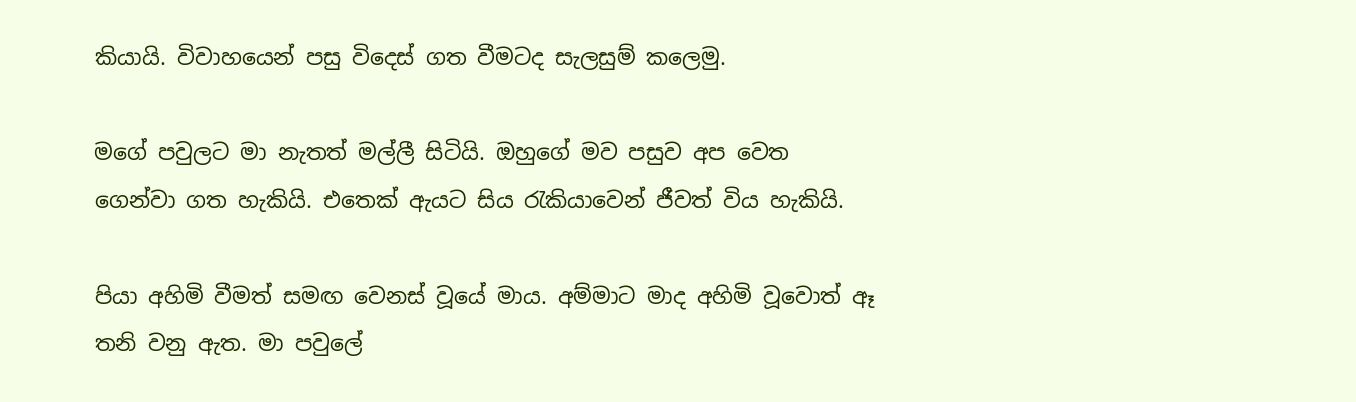කියායි. විවාහයෙන් පසු විදෙස් ගත වීමටද සැලසුම් කලෙමු.

මගේ පවුලට මා නැතත් මල්ලී සිටියි. ඔහුගේ මව පසුව අප වෙත ගෙන්වා ගත හැකියි. එතෙක් ඇයට සිය රැකියාවෙන් ජීවත් විය හැකියි.

පියා අහිමි වීමත් සමඟ වෙනස් වූයේ මාය. අම්මාට මාද අහිමි වූවොත් ඈ තනි වනු ඇත. මා පවුලේ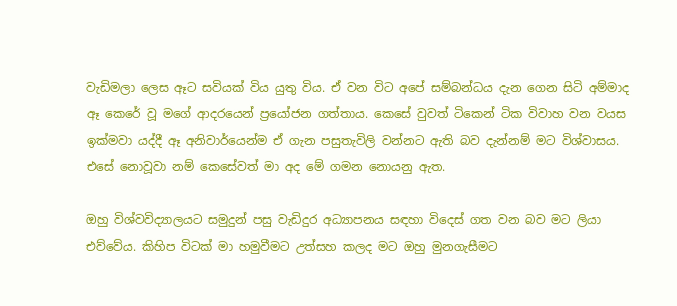වැඩිමලා ලෙස ඈට සවියක් විය යුතු විය. ඒ වන විට අපේ සම්බන්ධය දැන ගෙන සිටි අම්මාද ඈ කෙරේ වූ මගේ ආදරයෙන් ප්‍රයෝජන ගත්තාය. කෙසේ වුවත් ටිකෙන් ටික විවාහ වන වයස ඉක්මවා යද්දී ඈ අනිවාර්යෙන්ම ඒ ගැන පසුතැවිලි වන්නට ඇති බව දැන්නම් මට විශ්වාසය. එසේ නොවූවා නම් කෙසේවත් මා අද මේ ගමන නොයනු ඇත.

ඔහු විශ්වවිද්‍යාලයට සමුදුන් පසු වැඩිදුර අධ්‍යාපනය සඳහා විදෙස් ගත වන බව මට ලියා එව්වේය. කිහිප විටක් මා හමුවීමට උත්සහ කලද මට ඔහු මුනගැසීමට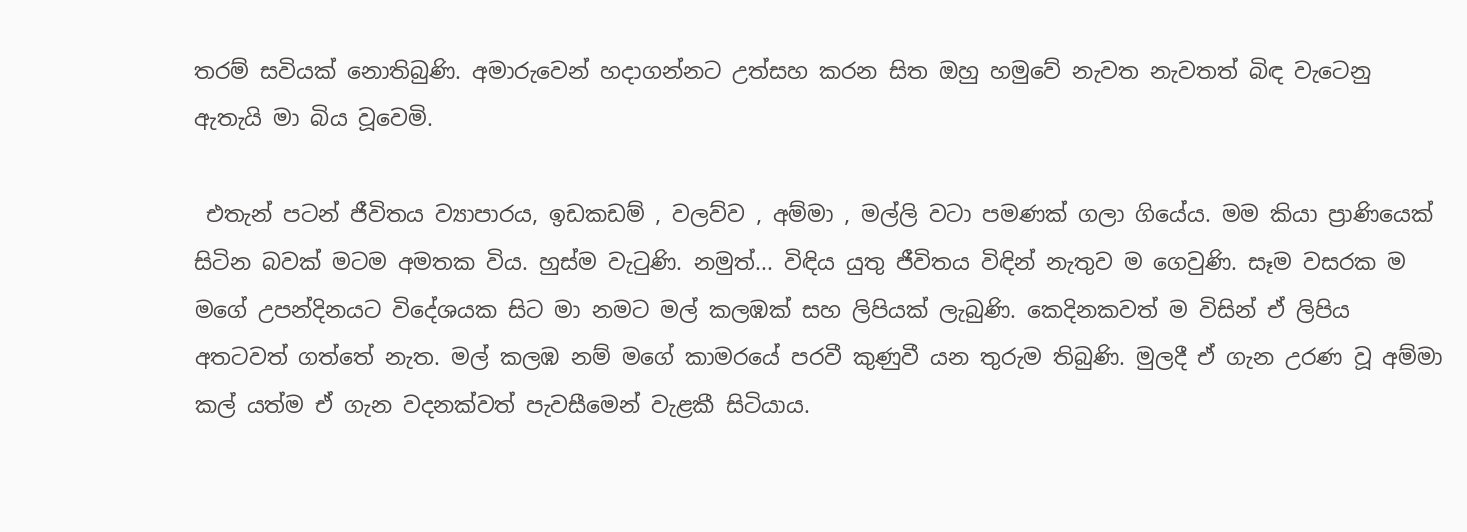තරම් සවියක් නොතිබුණි. අමාරුවෙන් හදාගන්නට උත්සහ කරන සිත ඔහු හමුවේ නැවත නැවතත් බිඳ වැටෙනු ඇතැයි මා බිය වූවෙමි.

 එතැන් පටන් ජීවිතය ව්‍යාපාරය, ඉඩකඩම් , වලව්ව , අම්මා , මල්ලි වටා පමණක් ගලා ගියේය. මම කියා ප්‍රාණියෙක් සිටින බවක් මටම අමතක විය. හුස්ම වැටුණි. නමුත්... විඳිය යුතු ජීවිතය විඳින් නැතුව ම ගෙවුණි. සෑම වසරක ම මගේ උපන්දිනයට විදේශයක සිට මා නමට මල් කලඹක් සහ ලිපියක් ලැබුණි. කෙදිනකවත් ම විසින් ඒ ලිපිය අතටවත් ගත්තේ නැත. මල් කලඹ නම් මගේ කාමරයේ පරවී කුණුවී යන තුරුම තිබුණි. මුලදී ඒ ගැන උරණ වූ අම්මා කල් යත්ම ඒ ගැන වදනක්වත් පැවසීමෙන් වැළකී සිටියාය.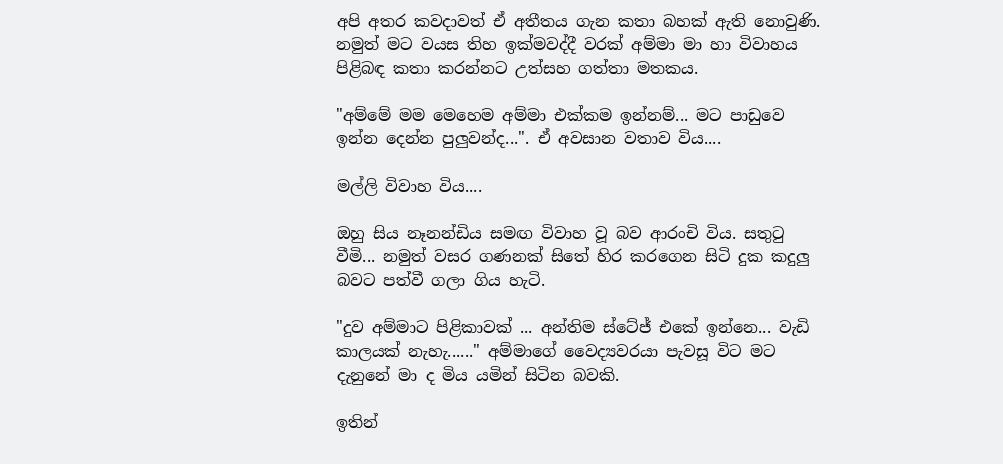අපි අතර කවදාවත් ඒ අතීතය ගැන කතා බහක් ඇති නොවුණි. නමුත් මට වයස තිහ ඉක්මවද්දී වරක් අම්මා මා හා විවාහය පිළිබඳ කතා කරන්නට උත්සහ ගත්තා මතකය.

"අම්මේ මම මෙහෙම අම්මා එක්කම ඉන්නම්... මට පාඩුවෙ ඉන්න දෙන්න පුලුවන්ද...". ඒ අවසාන වතාව විය....

මල්ලි විවාහ විය....

ඔහු සිය නෑනන්ඩිය සමඟ විවාහ වූ බව ආරංචි විය. සතුටු වීමි... නමුත් වසර ගණනක් සිතේ හිර කරගෙන සිටි දුක කදුලු බවට පත්වී ගලා ගිය හැටි.

"දුව අම්මාට පිළිකාවක් ... අන්තිම ස්ටේජ් එකේ ඉන්නෙ... වැඩි කාලයක් නැහැ......" අම්මාගේ වෛද්‍යවරයා පැවසූ විට මට දැනුනේ මා ද මිය යමින් සිටින බවකි.

ඉතින්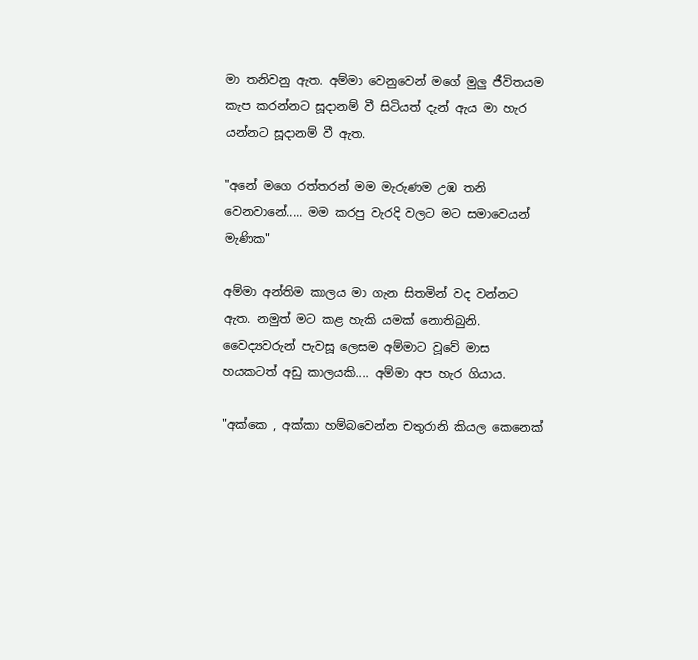මා තනිවනු ඇත. අම්මා වෙනුවෙන් මගේ මුලු ජීවිතයම කැප කරන්නට සූදානම් වී සිටියත් දැන් ඇය මා හැර යන්නට සූදානම් වී ඇත.

"අනේ මගෙ රත්තරන් මම මැරුණම උඹ තනි වෙනවානේ..... මම කරපු වැරදි වලට මට සමාවෙයන් මැණික"

අම්මා අන්තිම කාලය මා ගැන සිතමින් වද වන්නට ඇත. නමුත් මට කළ හැකි යමක් නොතිබුනි. වෛද්‍යවරුන් පැවසූ ලෙසම අම්මාට වූවේ මාස හයකටත් අඩු කාලයකි.... අම්මා අප හැර ගියාය.

"අක්කෙ , අක්කා හම්බවෙන්න චතුරානි කියල කෙනෙක්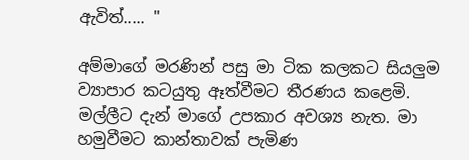ඇවිත්..... "

අම්මාගේ මරණින් පසු මා ටික කලකට සියලුම ව්‍යාපාර කටයුතු ඈත්වීමට තීරණය කළෙමි. මල්ලීට දැන් මාගේ උපකාර අවශ්‍ය නැත. මා හමුවීමට කාන්තාවක් පැමිණ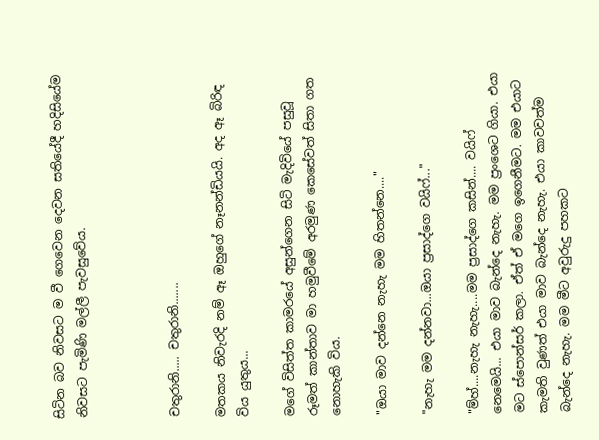සිටින බව නිවසට ම වී ගෙවෙන දෙවන සතියේදී හදිසියේම නිවසට පැමිණි මල්ලී පැවසුවේය.



චතුරානි..... චතුරානි.......

මතකය නිවැරදි නම් ඈ ඔහුගේ නෑනන්ඩියයි. අද ඈ බිරිඳ විය යුතුය...

මගේ විසිත්ත කාමරයේ අසුන්ගෙන සිටි මැදිවියේ පසුවූ රූමත් කාන්තාව මා හමුවීමේ අරමුණ කෙසේවත් සිතා ගත නොහැකි විය.

"ඔයා මාව දන්නෙ නැහැ මම හිතන්නෙ...."

"නැහැ මම දන්නවා...ඔයා ප්‍රසාද්ගෙ වයිෆ්..."

"ම්හ්....නැහැ නැහැ....මම ප්‍රසාද්ගෙ කසින්.... වයිෆ් නෙමෙයි... එයා මාව බැන්දෙ නැහැ. මම ප්‍රංශෙට ගියා. එයා මට ස්පොන්සර් කලා. ඒත් ඒ මගෙ ඉගෙනීමට. මම එයාට කැමති වුණත් එයා මාව බැන්දෙ නැහැ. එයා කාවවත්ම බැන්දෙ නැහැ. මම මීට අවුරුදු පහකට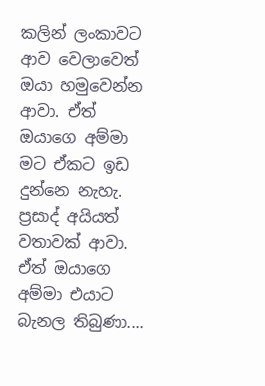කලින් ලංකාවට ආව වෙලාවෙත් ඔයා හමුවෙන්න ආවා. ඒත් ඔයාගෙ අම්මා මට ඒකට ඉඩ දුන්නෙ නැහැ. ප්‍රසාද් අයියත් වතාවක් ආවා. ඒත් ඔයාගෙ අම්මා එයාට බැනල තිබුණා....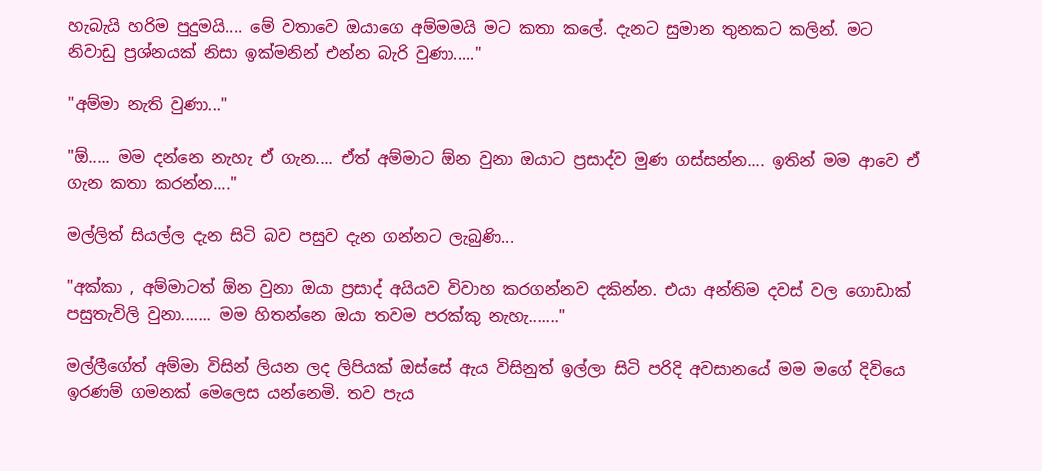හැබැයි හරිම පුදුමයි.... මේ වතාවෙ ඔයාගෙ අම්මමයි මට කතා කලේ. දැනට සුමාන තුනකට කලින්. මට නිවාඩු ප්‍රශ්නයක් නිසා ඉක්මනින් එන්න බැරි වුණා....."

"අම්මා නැති වුණා..."

"ඕ..... මම දන්නෙ නැහැ ඒ ගැන.... ඒත් අම්මාට ඕන වුනා ඔයාට ප්‍රසාද්ව මුණ ගස්සන්න.... ඉතින් මම ආවෙ ඒ ගැන කතා කරන්න...."

මල්ලිත් සියල්ල දැන සිටි බව පසුව දැන ගන්නට ලැබුණි...

"අක්කා , අම්මාටත් ඕන වුනා ඔයා ප්‍රසාද් අයියව විවාහ කරගන්නව දකින්න. එයා අන්තිම දවස් වල ගොඩාක් පසුතැවිලි වුනා....... මම හිතන්නෙ ඔයා තවම පරක්කු නැහැ......."

මල්ලීගේත් අම්මා විසින් ලියන ලද ලිපියක් ඔස්සේ ඇය විසිනුත් ඉල්ලා සිටි පරිදි අවසානයේ මම මගේ දිවියෙ ඉරණම් ගමනක් මෙලෙස යන්නෙමි. තව පැය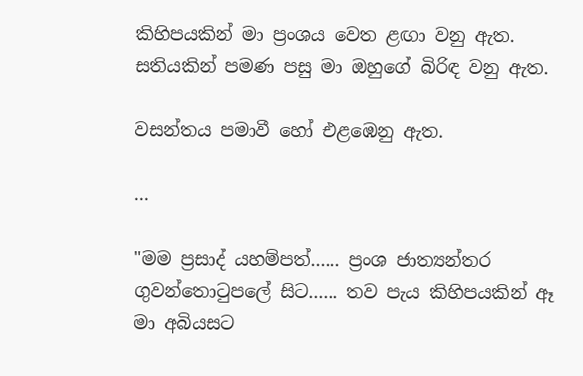කිහිපයකින් මා ප්‍රංශය වෙත ළඟා වනු ඇත. සතියකින් පමණ පසු මා ඔහුගේ බිරිඳ වනු ඇත.

වසන්තය පමාවී හෝ එළඹෙනු ඇත.

...

"මම ප්‍රසාද් යහම්පත්...... ප්‍රංශ ජාත්‍යන්තර ගුවන්තොටුපලේ සිට...... තව පැය කිහිපයකින් ඈ මා අබියසට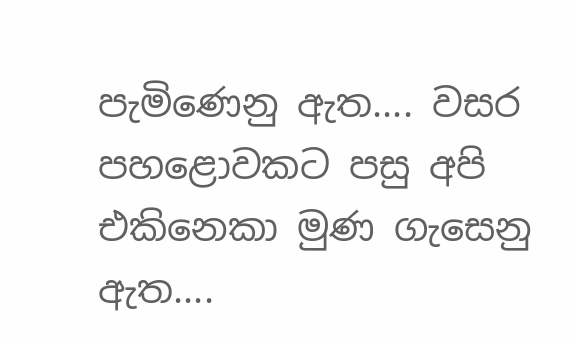පැමිණෙනු ඇත.... වසර පහළොවකට පසු අපි එකිනෙකා මුණ ගැසෙනු ඇත....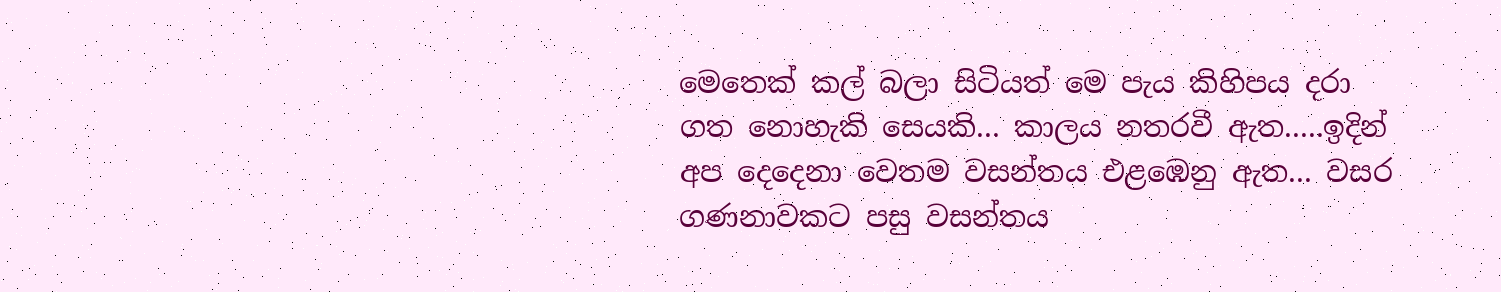මෙතෙක් කල් බලා සිටියත් මෙ පැය කිහිපය දරා ගත නොහැකි සෙයකි... කාලය නතරවී ඇත.....ඉදින් අප දෙදෙනා වෙතම වසන්තය එළඹෙනු ඇත... වසර ගණනාවකට පසු වසන්තය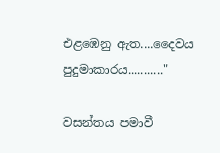එළඹෙනු ඇත....දෛවය පුදුමාකාරය..........."

වසන්තය පමාවී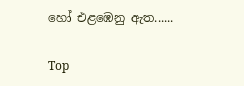හෝ එළඹෙනු ඇත......

Top